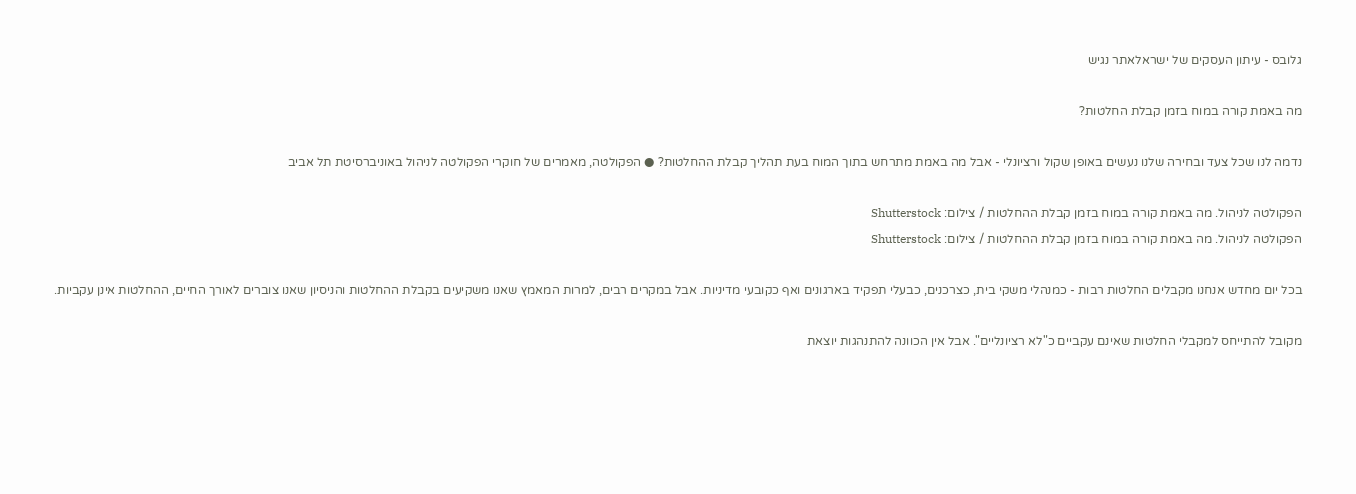גלובס - עיתון העסקים של ישראלאתר נגיש

מה באמת קורה במוח בזמן קבלת החלטות?

נדמה לנו שכל צעד ובחירה שלנו נעשים באופן שקול ורציונלי - אבל מה באמת מתרחש בתוך המוח בעת תהליך קבלת ההחלטות? ● הפקולטה, מאמרים של חוקרי הפקולטה לניהול באוניברסיטת תל אביב

הפקולטה לניהול. מה באמת קורה במוח בזמן קבלת ההחלטות / צילום: Shutterstock
הפקולטה לניהול. מה באמת קורה במוח בזמן קבלת ההחלטות / צילום: Shutterstock

בכל יום מחדש אנחנו מקבלים החלטות רבות - כמנהלי משקי בית, כצרכנים, כבעלי תפקיד בארגונים ואף כקובעי מדיניות. אבל במקרים רבים, למרות המאמץ שאנו משקיעים בקבלת ההחלטות והניסיון שאנו צוברים לאורך החיים, ההחלטות אינן עקביות.

מקובל להתייחס למקבלי החלטות שאינם עקביים כ"לא רציונליים". אבל אין הכוונה להתנהגות יוצאת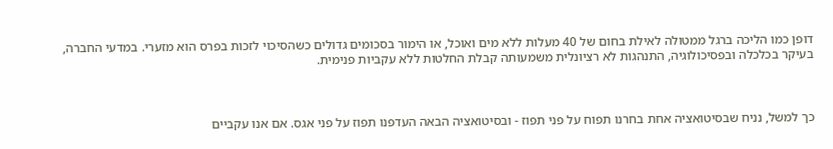דופן כמו הליכה ברגל ממטולה לאילת בחום של 40 מעלות ללא מים ואוכל, או הימור בסכומים גדולים כשהסיכוי לזכות בפרס הוא מזערי. במדעי החברה, בעיקר בכלכלה ובפסיכולוגיה, התנהגות לא רציונלית משמעותה קבלת החלטות ללא עקביות פנימית.



כך למשל, נניח שבסיטואציה אחת בחרנו תפוח על פני תפוז - ובסיטואציה הבאה העדפנו תפוז על פני אגס. אם אנו עקביים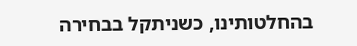בהחלטותינו, כשניתקל בבחירה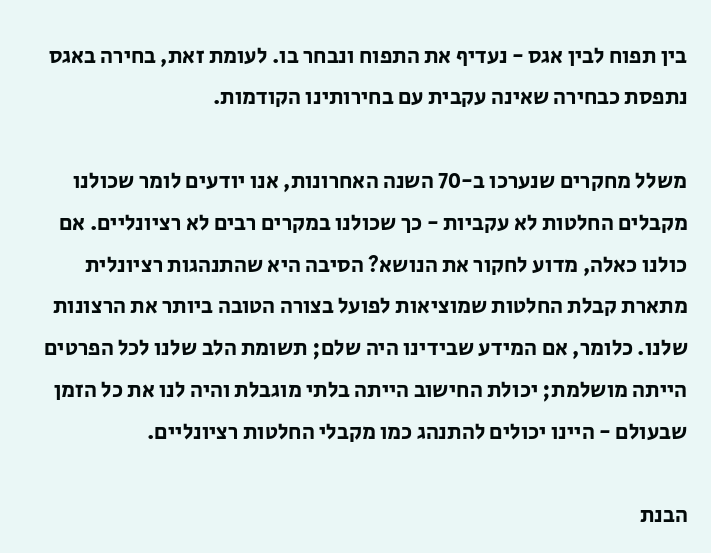בין תפוח לבין אגס - נעדיף את התפוח ונבחר בו. לעומת זאת, בחירה באגס נתפסת כבחירה שאינה עקבית עם בחירותינו הקודמות.

משלל מחקרים שנערכו ב-70 השנה האחרונות, אנו יודעים לומר שכולנו מקבלים החלטות לא עקביות - כך שכולנו במקרים רבים לא רציונליים. אם כולנו כאלה, מדוע לחקור את הנושא? הסיבה היא שהתנהגות רציונלית מתארת קבלת החלטות שמוציאות לפועל בצורה הטובה ביותר את הרצונות שלנו. כלומר, אם המידע שבידינו היה שלם; תשומת הלב שלנו לכל הפרטים הייתה מושלמת; יכולת החישוב הייתה בלתי מוגבלת והיה לנו את כל הזמן שבעולם - היינו יכולים להתנהג כמו מקבלי החלטות רציונליים.

הבנת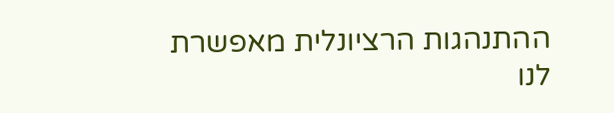ההתנהגות הרציונלית מאפשרת לנו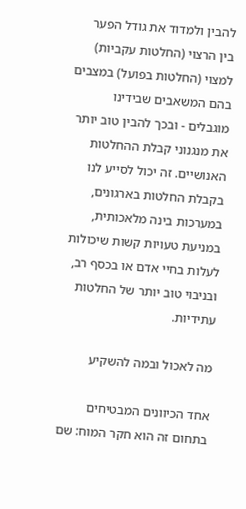להבין ולמדוד את גודל הפער בין הרצוי (החלטות עקביות) למצוי (החלטות בפועל) במצבים בהם המשאבים שבידינו מוגבלים - ובכך להבין טוב יותר את מנגנוני קבלת ההחלטות האנושיים. זה יכול לסייע לנו בקבלת החלטות בארגונים, במערכות בינה מלאכותית, במניעת טעויות קשות שיכולות לעלות בחיי אדם או בכסף רב, ובניבוי טוב יותר של החלטות עתידיות.

מה לאכול ובמה להשקיע

אחד הכיוונים המבטיחים בתחום זה הוא חקר המוח: שם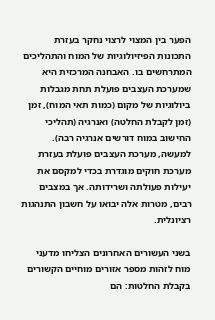הפער בין המצוי לרצוי נחקר בעזרת התכונות הפיזיולוגיות של המוח והתהליכים המתרחשים בו. האבחנה המרכזית היא שמערכת העצבים פועלת תחת מגבלות ביולוגיות של מקום (כמות תאי המוח), זמן (זמן לקבלת החלטה) ואנרגיה (תהליכי החישוב במוח דורשים אנרגיה רבה). למעשה, מערכת העצבים פועלת בעזרת מערכת חוקים מוגדרת בכדי למקסם את יעילות פעולתה ושרידותה. אך במצבים רבים, מטרות אלה יבואו על חשבון התנהגות רציונלית.

בשני העשורים האחרונים הצליחו מדעני מוח לזהות מספר אזורים מוחיים הקשורים בקבלת החלטות: הם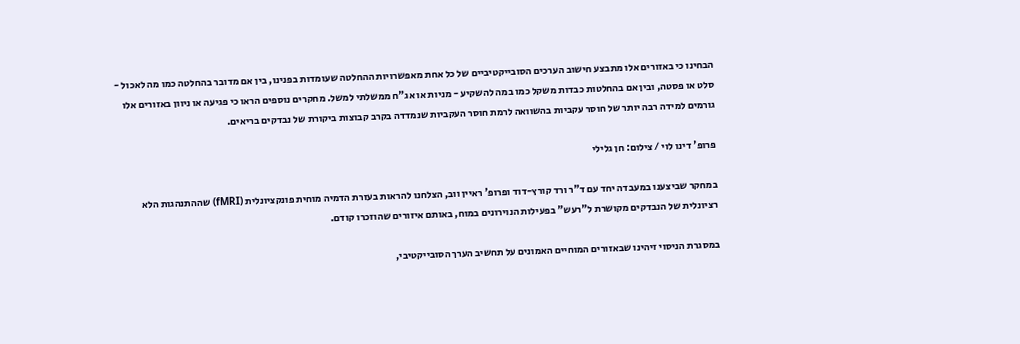הבחינו כי באזורים אלו מתבצע חישוב הערכים הסובייקטיביים של כל אחת מאפשרויות ההחלטה שעומדות בפנינו, בין אם מדובר בהחלטה כמו מה לאכול - סלט או פסטה, ובין אם בהחלטות כבדות משקל כמו במה להשקיע - מניות או אג"ח ממשלתי למשל. מחקרים נוספים הראו כי פגיעה או ניוון באזורים אלו גורמים למידה רבה יותר של חוסר עקביות בהשוואה לרמת חוסר העקביות שנמדדה בקרב קבוצות ביקורת של נבדקים בריאים.

פרופ' דינו לוי / צילום: חן גלילי

במחקר שביצענו במעבדה יחד עם ד"ר ורד קורץ-דוד ופרופ' ראיין ווב, הצלחנו להראות בעזרת הדמיה מוחית פונקציונלית (fMRI) שההתנהגות הלא רציונלית של הנבדקים מקושרת ל"רעש" בפעילות הנוירונים במוח, באותם איזורים שהוזכרו קודם.

במסגרת הניסוי זיהינו שבאזורים המוחיים האמונים על תחשיב הערך הסובייקטיבי,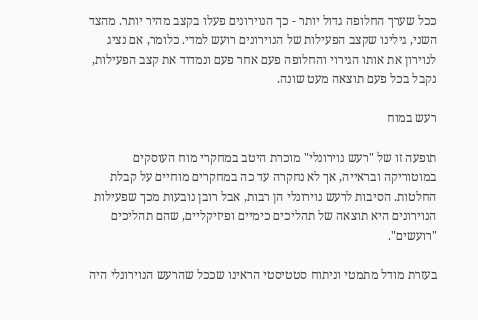ככל שערך החלופה גדול יותר - כך הנוירונים פעלו בקצב מהיר יותר. מהצד השני, גילינו שקצב הפעילות של הנוירונים רועש למדי. כלומר, אם נציג לנוירון את אותו הגירוי והחלופה פעם אחר פעם ונמדוד את קצב הפעילות, נקבל בכל פעם תוצאה מעט שונה.

רעש במוח

תופעה זו של "רעש נוירונלי" מוכרת היטב במחקרי מוח העוסקים במוטוריקה ובראייה, אך לא נחקרה עד כה במחקרים מוחיים על קבלת החלטות. הסיבות לרעש נוירונלי הן רבות, אבל רובן נובעות מכך שפעילות הנוירונים היא תוצאה של תהליכים כימיים ופיזיקליים, שהם תהליכים "רועשים".

בעזרת מודל מתמטי וניתוח סטטיסטי הראינו שככל שהרעש הנוירונלי היה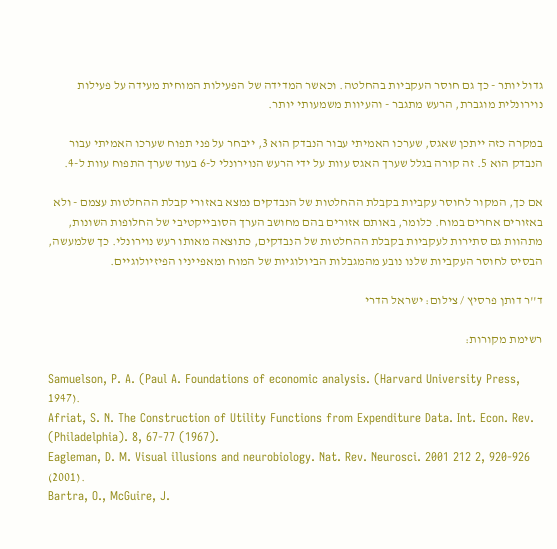גדול יותר - כך גם חוסר העקביות בהחלטה. וכאשר המדידה של הפעילות המוחית מעידה על פעילות נוירונלית מוגברת, הרעש מתגבר - והעיוות משמעותי יותר.

במקרה כזה ייתכן שאגס, שערכו האמיתי עבור הנבדק הוא 3, ייבחר על פני תפוח שערכו האמיתי עבור הנבדק הוא 5. זה קורה בגלל שערך האגס עוות על ידי הרעש הנוירונלי ל-6 בעוד שערך התפוח עוות ל-4.

אם כך, המקור לחוסר עקביות בקבלת ההחלטות של הנבדקים נמצא באזורי קבלת ההחלטות עצמם - ולא באזורים אחרים במוח. כלומר, באותם אזורים בהם מחושב הערך הסובייקטיבי של החלופות השונות, מתהוות גם סתירות לעקביות בקבלת ההחלטות של הנבדקים, כתוצאה מאותו רעש נוירונלי. כך שלמעשה, הבסיס לחוסר העקביות שלנו נובע מהמגבלות הביולוגיות של המוח ומאפייניו הפיזיולוגיים.

ד''ר דותן פרסיץ / צילום: ישראל הדרי

רשימת מקורות:

Samuelson, P. A. (Paul A. Foundations of economic analysis. (Harvard University Press, 1947).
Afriat, S. N. The Construction of Utility Functions from Expenditure Data. Int. Econ. Rev. (Philadelphia). 8, 67-77 (1967).
Eagleman, D. M. Visual illusions and neurobiology. Nat. Rev. Neurosci. 2001 212 2, 920-926 (2001).
Bartra, O., McGuire, J.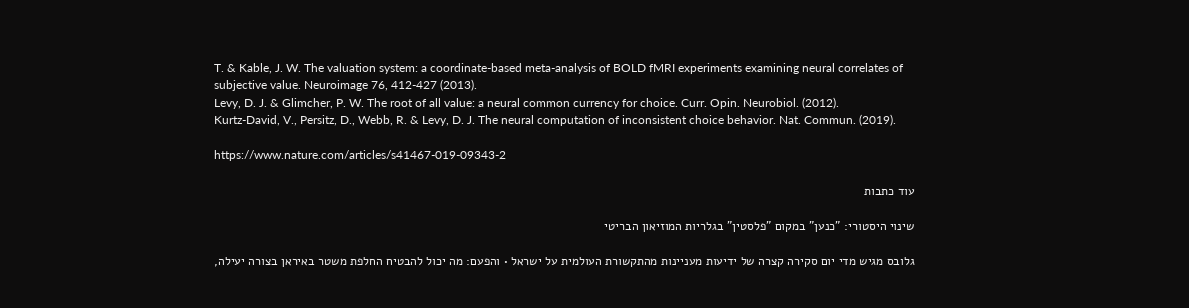T. & Kable, J. W. The valuation system: a coordinate-based meta-analysis of BOLD fMRI experiments examining neural correlates of subjective value. Neuroimage 76, 412-427 (2013).
Levy, D. J. & Glimcher, P. W. The root of all value: a neural common currency for choice. Curr. Opin. Neurobiol. (2012).
Kurtz-David, V., Persitz, D., Webb, R. & Levy, D. J. The neural computation of inconsistent choice behavior. Nat. Commun. (2019).

https://www.nature.com/articles/s41467-019-09343-2

עוד כתבות

שינוי היסטורי: "כנען" במקום "פלסטין" בגלריות המוזיאון הבריטי

גלובס מגיש מדי יום סקירה קצרה של ידיעות מעניינות מהתקשורת העולמית על ישראל • והפעם: מה יכול להבטיח החלפת משטר באיראן בצורה יעילה,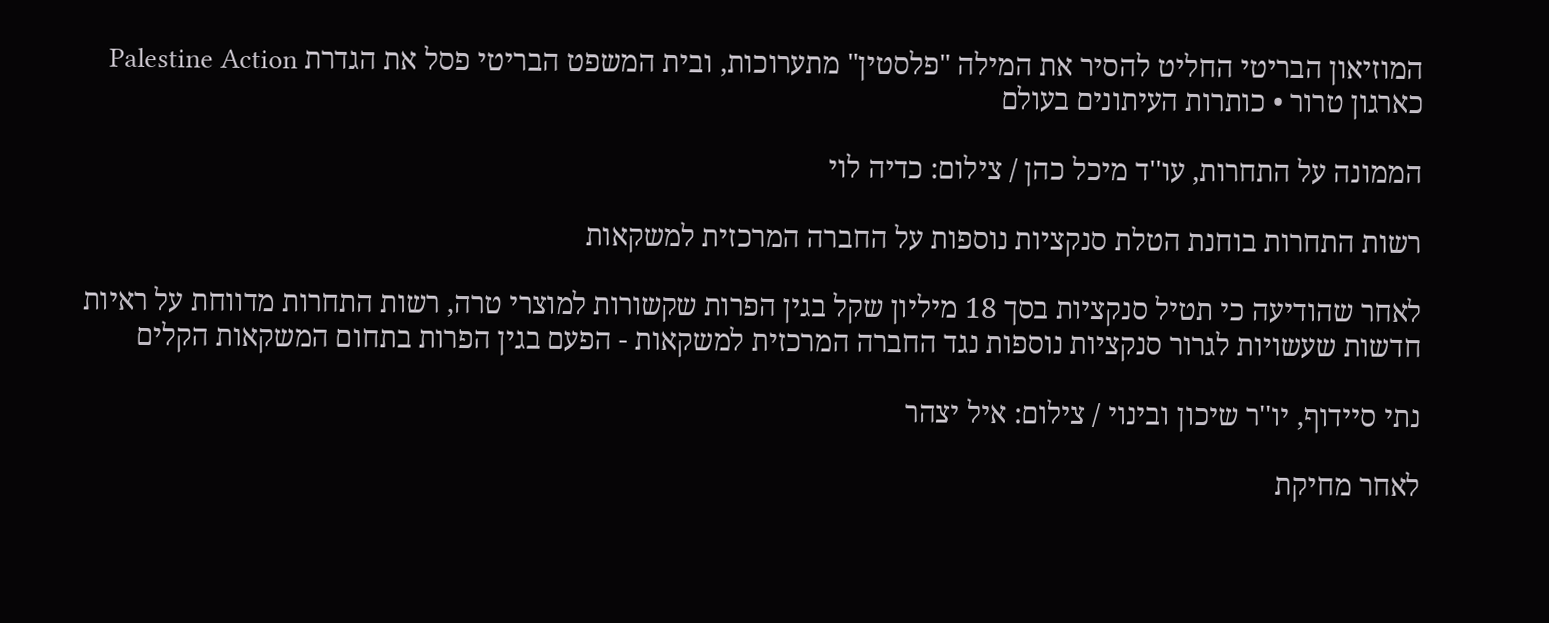המוזיאון הבריטי החליט להסיר את המילה "פלסטין" מתערוכות, ובית המשפט הבריטי פסל את הגדרת Palestine Action כארגון טרור • כותרות העיתונים בעולם

הממונה על התחרות, עו''ד מיכל כהן / צילום: כדיה לוי

רשות התחרות בוחנת הטלת סנקציות נוספות על החברה המרכזית למשקאות

לאחר שהודיעה כי תטיל סנקציות בסך 18 מיליון שקל בגין הפרות שקשורות למוצרי טרה, רשות התחרות מדווחת על ראיות חדשות שעשויות לגרור סנקציות נוספות נגד החברה המרכזית למשקאות - הפעם בגין הפרות בתחום המשקאות הקלים

נתי סיידוף, יו''ר שיכון ובינוי / צילום: איל יצהר

לאחר מחיקת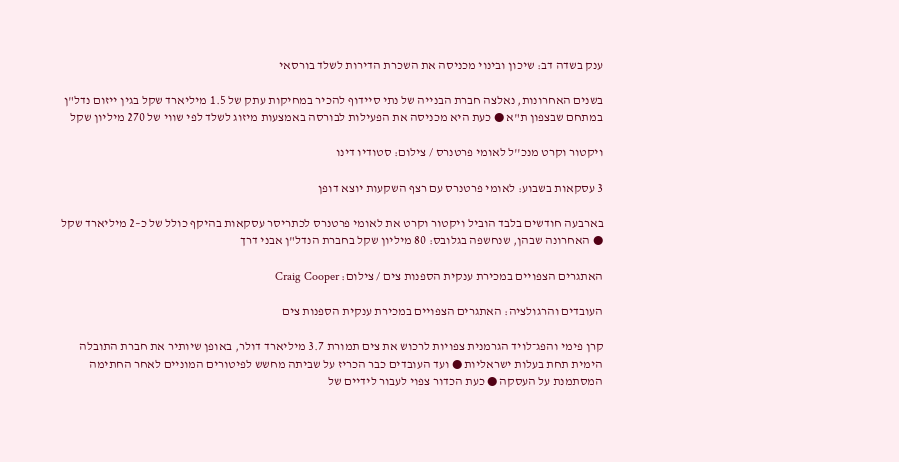ענק בשדה דב: שיכון ובינוי מכניסה את השכרת הדירות לשלד בורסאי

בשנים האחרונות, נאלצה חברת הבנייה של נתי סיידוף להכיר במחיקות עתק של 1.5 מיליארד שקל בגין ייזום נדל"ן במתחם שבצפון ת"א ● כעת היא מכניסה את הפעילות לבורסה באמצעות מיזוג לשלד לפי שווי של 270 מיליון שקל

ויקטור וקרט מנכ''ל לאומי פרטנרס / צילום: סטודיו דינו

3 עסקאות בשבוע: לאומי פרטנרס עם רצף השקעות יוצא דופן

בארבעה חודשים בלבד הוביל ויקטור וקרט את לאומי פרטנרס לכתריסר עסקאות בהיקף כולל של כ–2 מיליארד שקל ● האחרונה שבהן, שנחשפה בגלובס: 80 מיליון שקל בחברת הנדל"ן אבני דרך

האתגרים הצפויים במכירת ענקית הספנות צים / צילום: Craig Cooper

העובדים והרגולציה: האתגרים הצפויים במכירת ענקית הספנות צים

קרן פימי והפג־לויד הגרמנית צפויות לרכוש את צים תמורת 3.7 מיליארד דולר, באופן שיותיר את חברת התובלה הימית תחת בעלות ישראליות ● ועד העובדים כבר הכריז על שביתה מחשש לפיטורים המוניים לאחר החתימה המסתמנת על העסקה ● כעת הכדור צפוי לעבור לידיים של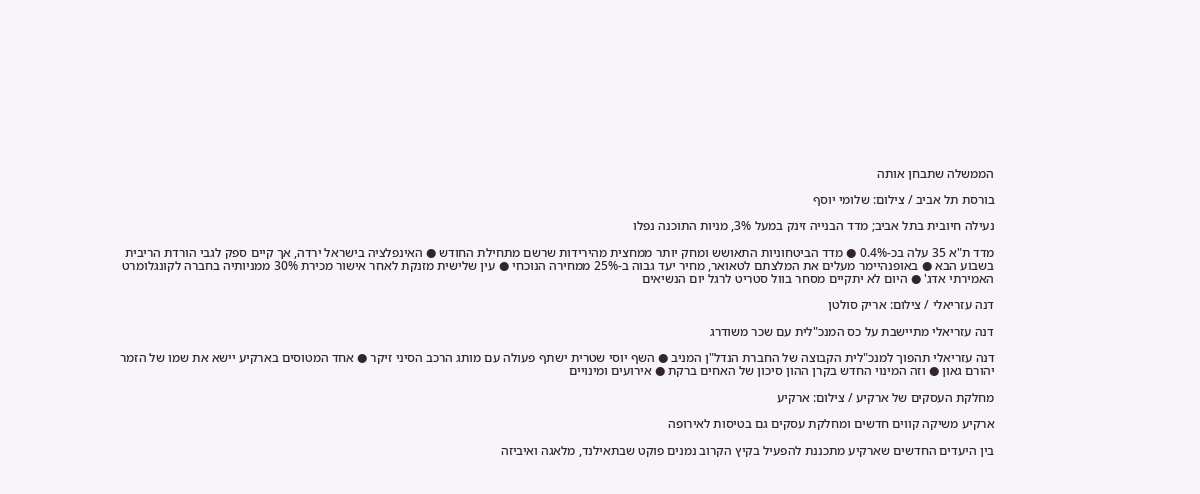הממשלה שתבחן אותה

בורסת תל אביב / צילום: שלומי יוסף

נעילה חיובית בתל אביב; מדד הבנייה זינק במעל 3%, מניות התוכנה נפלו

מדד ת"א 35 עלה בכ-0.4% ● מדד הביטחוניות התאושש ומחק יותר ממחצית מהירידות שרשם מתחילת החודש ● האינפלציה בישראל ירדה, אך קיים ספק לגבי הורדת הריבית בשבוע הבא ● באופנהיימר מעלים את המלצתם לטאואר, מחיר יעד גבוה ב-25% ממחירה הנוכחי ● עין שלישית מזנקת לאחר אישור מכירת 30% ממניותיה בחברה לקונגלומרט האמירתי אדג' ● היום לא יתקיים מסחר בוול סטריט לרגל יום הנשיאים

דנה עזריאלי / צילום: אריק סולטן

דנה עזריאלי מתיישבת על כס המנכ"לית עם שכר משודרג

דנה עזריאלי תהפוך למנכ"לית הקבוצה של החברת הנדל"ן המניב ● השף יוסי שטרית ישתף פעולה עם מותג הרכב הסיני זיקר ● אחד המטוסים בארקיע יישא את שמו של הזמר יהורם גאון ● וזה המינוי החדש בקרן ההון סיכון של האחים ברקת ● אירועים ומינויים

מחלקת העסקים של ארקיע / צילום: ארקיע

ארקיע משיקה קווים חדשים ומחלקת עסקים גם בטיסות לאירופה

בין היעדים החדשים שארקיע מתכננת להפעיל בקיץ הקרוב נמנים פוקט שבתאילנד, מלאגה ואיביזה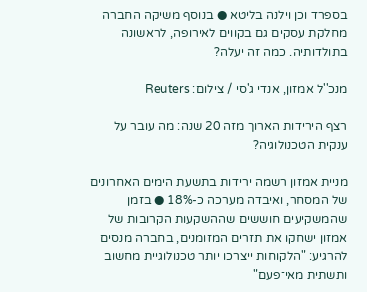בספרד וכן וילנה בליטא ● בנוסף משיקה החברה מחלקת עסקים גם בקווים לאירופה, לראשונה בתולדותיה. כמה זה יעלה?

מנכ''ל אמזון, אנדי ג'סי / צילום: Reuters

רצף הירידות הארוך מזה 20 שנה: מה עובר על ענקית הטכנולוגיה?

מניית אמזון רשמה ירידות בתשעת הימים האחרונים של המסחר, ואיבדה מערכה כ-18% ● בזמן שהמשקיעים חוששים שההשקעות הקרובות של אמזון ישחקו את תזרים המזומנים, בחברה מנסים להרגיע: "הלקוחות ייצרכו יותר טכנולוגיית מחשוב ותשתית מאי־פעם"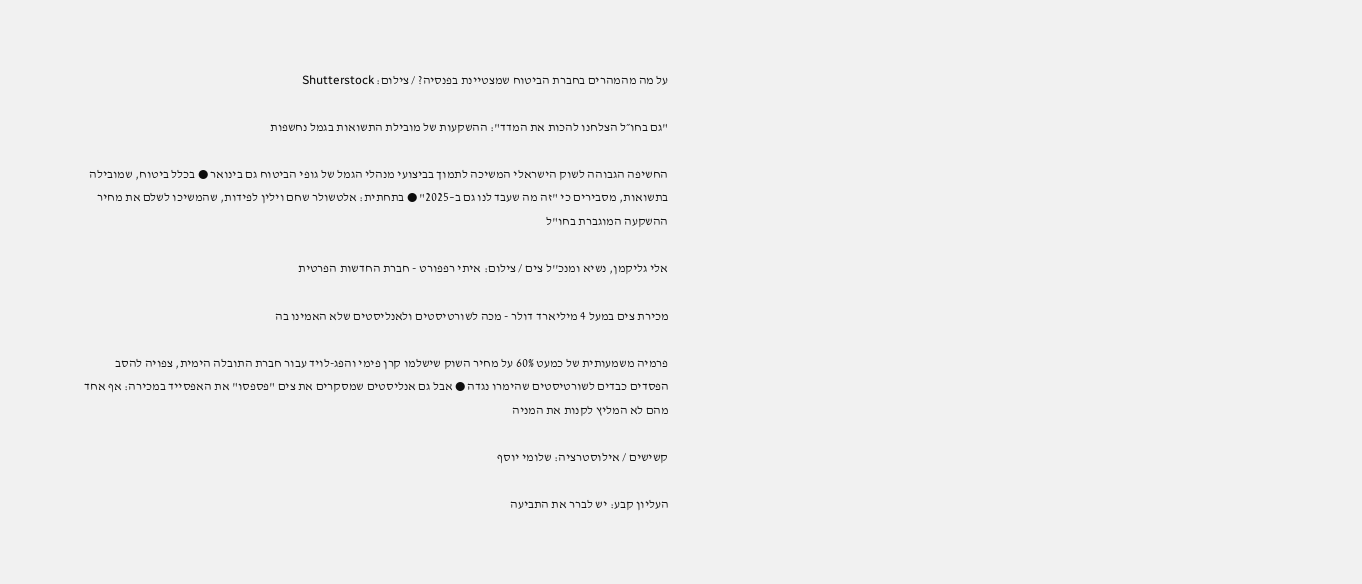על מה מהמהרים בחברת הביטוח שמצטיינת בפנסיה? / צילום: Shutterstock

"גם בחו״ל הצלחנו להכות את המדד": ההשקעות של מובילת התשואות בגמל נחשפות

החשיפה הגבוהה לשוק הישראלי המשיכה לתמוך בביצועי מנהלי הגמל של גופי הביטוח גם בינואר ● בכלל ביטוח, שמובילה בתשואות, מסבירים כי "זה מה שעבד לנו גם ב–2025" ● בתחתית: אלטשולר שחם וילין לפידות, שהמשיכו לשלם את מחיר ההשקעה המוגברת בחו"ל

אלי גליקמן, נשיא ומנכ''ל צים / צילום: איתי רפפורט - חברת החדשות הפרטית

מכירת צים במעל 4 מיליארד דולר - מכה לשורטיסטים ולאנליסטים שלא האמינו בה

פרמיה משמעותית של כמעט 60% על מחיר השוק שישלמו קרן פימי והפג-לויד עבור חברת התובלה הימית, צפויה להסב הפסדים כבדים לשורטיסטים שהימרו נגדה ● אבל גם אנליסטים שמסקרים את צים "פספסו" את האפסייד במכירה: אף אחד מהם לא המליץ לקנות את המניה

קשישים / אילוסטרציה: שלומי יוסף

העליון קבע: יש לברר את התביעה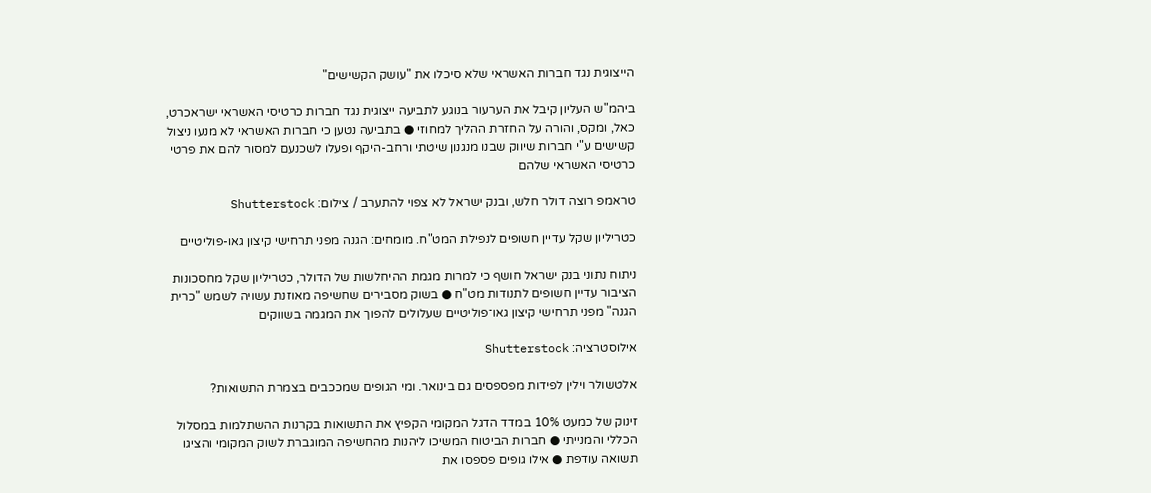הייצוגית נגד חברות האשראי שלא סיכלו את "עושק הקשישים"

ביהמ"ש העליון קיבל את הערעור בנוגע לתביעה ייצוגית נגד חברות כרטיסי האשראי ישראכרט, כאל, ומקס, והורה על החזרת ההליך למחוזי ● בתביעה נטען כי חברות האשראי לא מנעו ניצול קשישים ע"י חברות שיווק שבנו מנגנון שיטתי ורחב-היקף ופעלו לשכנעם למסור להם את פרטי כרטיסי האשראי שלהם

טראמפ רוצה דולר חלש, ובנק ישראל לא צפוי להתערב / צילום: Shutterstock

כטריליון שקל עדיין חשופים לנפילת המט"ח. מומחים: הגנה מפני תרחישי קיצון גאו-פוליטיים

ניתוח נתוני בנק ישראל חושף כי למרות מגמת ההיחלשות של הדולר, כטריליון שקל מחסכונות הציבור עדיין חשופים לתנודות מט"ח ● בשוק מסבירים שחשיפה מאוזנת עשויה לשמש "כרית הגנה" מפני תרחישי קיצון גאו־פוליטיים שעלולים להפוך את המגמה בשווקים

אילוסטרציה: Shutterstock

אלטשולר וילין לפידות מפספסים גם בינואר. ומי הגופים שמככבים בצמרת התשואות?

זינוק של כמעט 10% במדד הדגל המקומי הקפיץ את התשואות בקרנות ההשתלמות במסלול הכללי והמנייתי ● חברות הביטוח המשיכו ליהנות מהחשיפה המוגברת לשוק המקומי והציגו תשואה עודפת ● אילו גופים פספסו את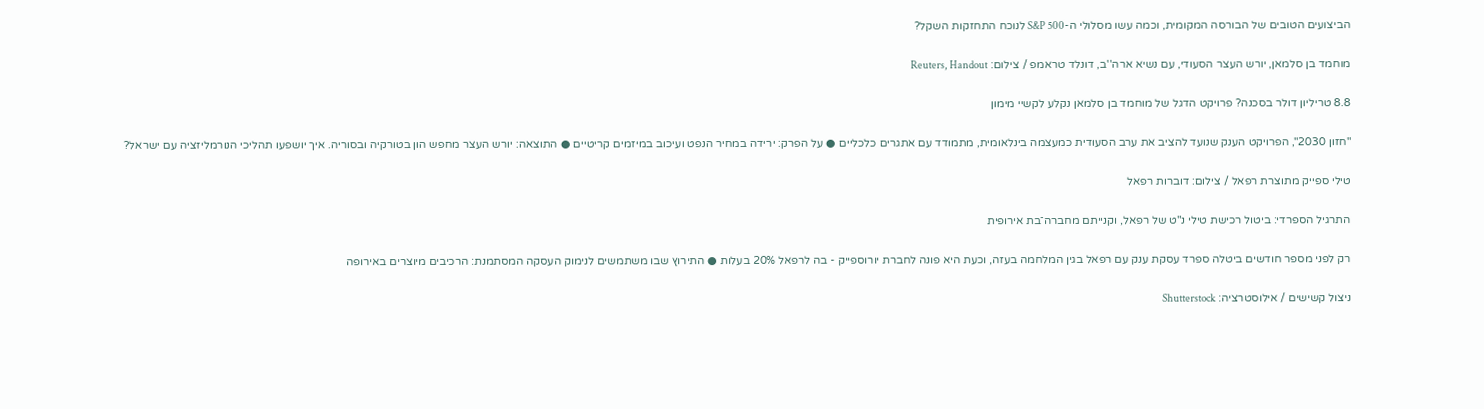הביצועים הטובים של הבורסה המקומית, וכמה עשו מסלולי ה-S&P 500 לנוכח התחזקות השקל?

מוחמד בן סלמאן, יורש העצר הסעודי, עם נשיא ארה''ב, דונלד טראמפ / צילום: Reuters, Handout

8.8 טריליון דולר בסכנה? פרויקט הדגל של מוחמד בן סלמאן נקלע לקשיי מימון

"חזון 2030", הפרויקט הענק שנועד להציב את ערב הסעודית כמעצמה בינלאומית, מתמודד עם אתגרים כלכליים ● על הפרק: ירידה במחיר הנפט ועיכוב במיזמים קריטיים ● התוצאה: יורש העצר מחפש הון בטורקיה ובסוריה. איך יושפעו תהליכי הנורמליזציה עם ישראל?

טילי ספייק מתוצרת רפאל / צילום: דוברות רפאל

התרגיל הספרדי: ביטול רכישת טילי נ"ט של רפאל, וקנייתם מחברה־בת אירופית

רק לפני מספר חודשים ביטלה ספרד עסקת ענק עם רפאל בגין המלחמה בעזה, וכעת היא פונה לחברת יורוספייק - בה לרפאל 20% בעלות ● התירוץ שבו משתמשים לנימוק העסקה המסתמנת: הרכיבים מיוצרים באירופה

ניצול קשישים / אילוסטרציה: Shutterstock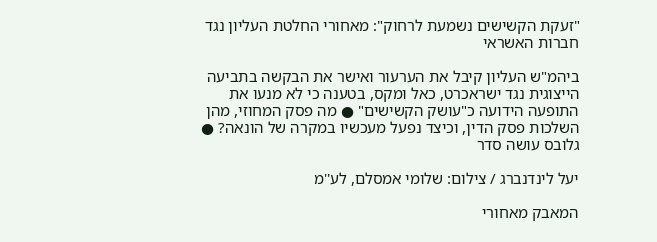"זעקת הקשישים נשמעת לרחוק": מאחורי החלטת העליון נגד חברות האשראי

ביהמ"ש העליון קיבל את הערעור ואישר את הבקשה בתביעה הייצוגית נגד ישראכרט, כאל ומקס, בטענה כי לא מנעו את התופעה הידועה כ"עושק הקשישים" ● מה פסק המחוזי, מהן השלכות פסק הדין, וכיצד נפעל מעכשיו במקרה של הונאה? ● גלובס עושה סדר

יעל לינדנברג / צילום: שלומי אמסלם, לע''מ

המאבק מאחורי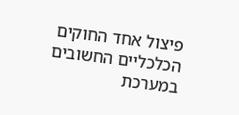פיצול אחד החוקים הכלכליים החשובים במערכת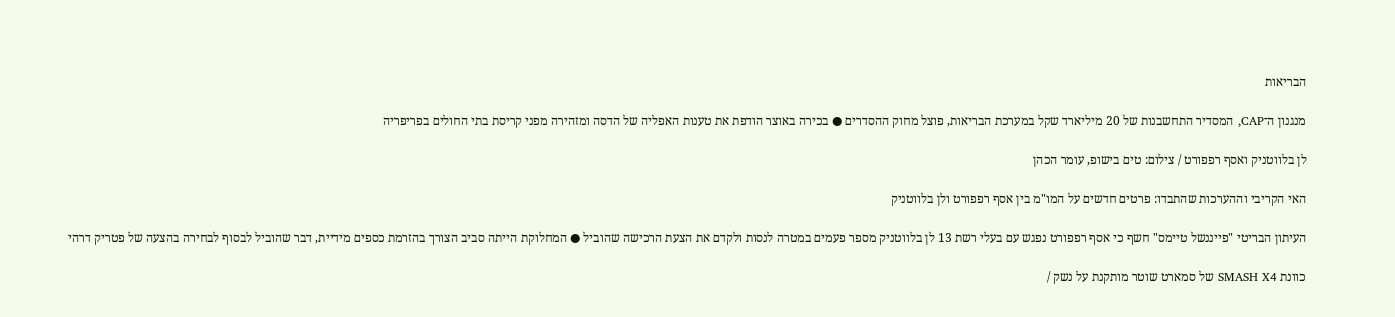הבריאות

מנגנון ה־CAP, המסדיר התחשבנות של 20 מיליארד שקל במערכת הבריאות, פוצל מחוק ההסדרים ● בכירה באוצר הודפת את טענות האפליה של הדסה ומזהירה מפני קריסת בתי החולים בפריפריה

לן בלווטניק ואסף רפפורט / צילום: טים בישופ, עומר הכהן

האי הקריבי וההערכות שהתבדו: פרטים חדשים על המו"מ בין אסף רפפורט ולן בלווטניק

העיתון הבריטי "פייננשל טיימס" חשף כי אסף רפפורט נפגש עם בעלי רשת 13 לן בלווטניק מספר פעמים במטרה לנסות ולקדם את הצעת הרכישה שהוביל ● המחלוקת הייתה סביב הצורך בהזרמת כספים מידיית, דבר שהוביל לבסוף לבחירה בהצעה של פטריק דרהי

כוונת SMASH X4 של סמארט שוטר מותקנת על נשק /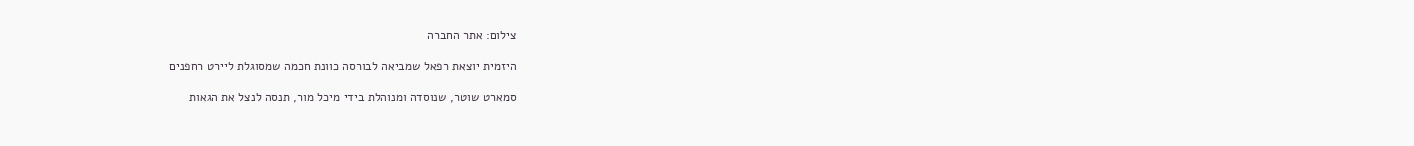צילום: אתר החברה

היזמית יוצאת רפאל שמביאה לבורסה כוונת חכמה שמסוגלת ליירט רחפנים

סמארט שוטר, שנוסדה ומנוהלת בידי מיכל מור, תנסה לנצל את הגאות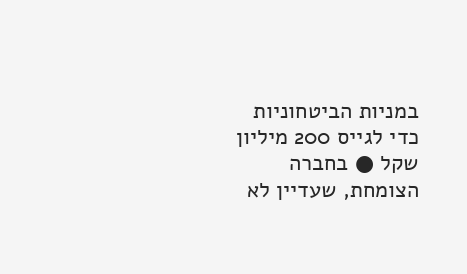במניות הביטחוניות כדי לגייס 200 מיליון שקל ● בחברה הצומחת, שעדיין לא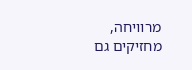מרוויחה, מחזיקים גם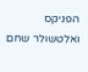הפניקס ואלטשולר שחם